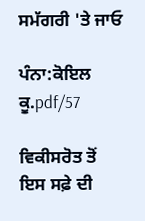ਸਮੱਗਰੀ 'ਤੇ ਜਾਓ

ਪੰਨਾ:ਕੋਇਲ ਕੂ.pdf/57

ਵਿਕੀਸਰੋਤ ਤੋਂ
ਇਸ ਸਫ਼ੇ ਦੀ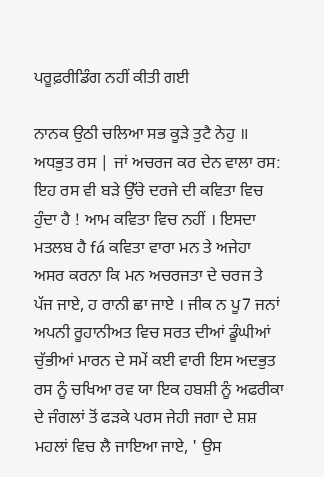ਪਰੂਫ਼ਰੀਡਿੰਗ ਨਹੀਂ ਕੀਤੀ ਗਈ

ਨਾਨਕ ਉਠੀ ਚਲਿਆ ਸਭ ਕੂੜੇ ਤੁਟੈ ਨੇਹੁ ॥ ਅਧਭੁਤ ਰਸ | ਜਾਂ ਅਚਰਜ ਕਰ ਦੇਨ ਵਾਲਾ ਰਸ: ਇਹ ਰਸ ਵੀ ਬੜੇ ਉੱਚੇ ਦਰਜੇ ਦੀ ਕਵਿਤਾ ਵਿਚ ਹੁੰਦਾ ਹੈ ! ਆਮ ਕਵਿਤਾ ਵਿਚ ਨਹੀਂ । ਇਸਦਾ ਮਤਲਬ ਹੈ fá ਕਵਿਤਾ ਵਾਰਾ ਮਨ ਤੇ ਅਜੇਹਾ ਅਸਰ ਕਰਨਾ ਕਿ ਮਨ ਅਚਰਜਤਾ ਦੇ ਚਰਜ ਤੇ ਪੱਜ ਜਾਏ, ਹ ਰਾਨੀ ਛਾ ਜਾਏ । ਜੀਕ ਨ ਪੂ7 ਜਨਾਂ ਅਪਨੀ ਰੂਹਾਨੀਅਤ ਵਿਚ ਸਰਤ ਦੀਆਂ ਡੂੰਘੀਆਂ ਚੁੱਭੀਆਂ ਮਾਰਨ ਦੇ ਸਮੇਂ ਕਈ ਵਾਰੀ ਇਸ ਅਦਭੁਤ ਰਸ ਨੂੰ ਚਖਿਆ ਰਵ ਯਾ ਇਕ ਹਬਸ਼ੀ ਨੂੰ ਅਫਰੀਕਾ ਦੇ ਜੰਗਲਾਂ ਤੋਂ ਫੜਕੇ ਪਰਸ ਜੇਹੀ ਜਗਾ ਦੇ ਸ਼ਸ਼ ਮਹਲਾਂ ਵਿਚ ਲੈ ਜਾਇਆ ਜਾਏ, ' ਉਸ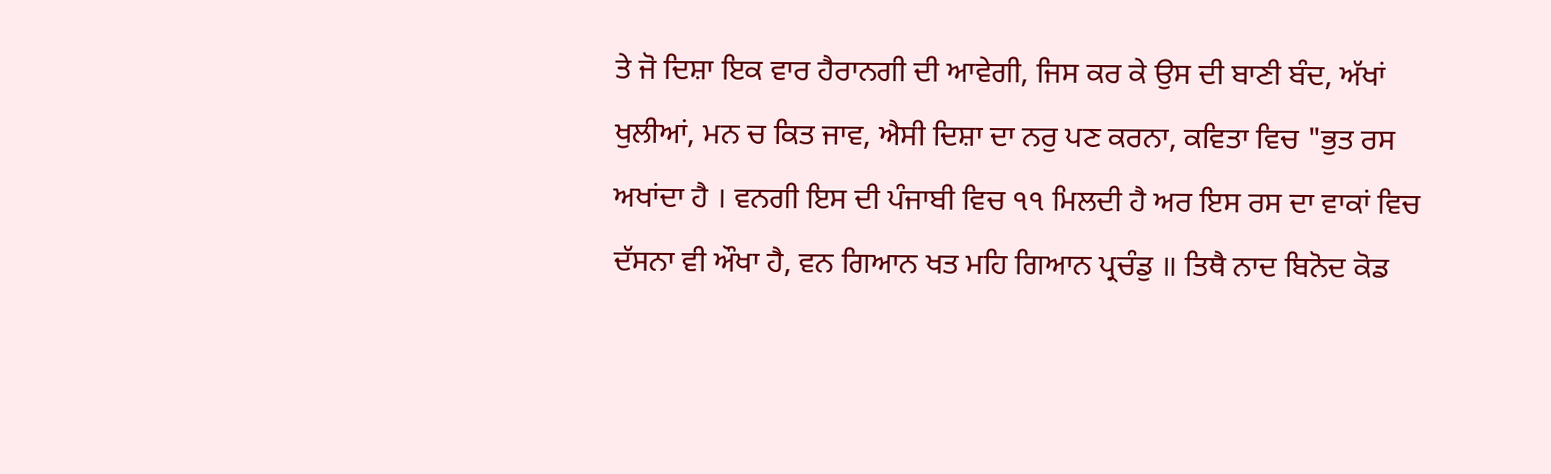ਤੇ ਜੋ ਦਿਸ਼ਾ ਇਕ ਵਾਰ ਹੈਰਾਨਗੀ ਦੀ ਆਵੇਗੀ, ਜਿਸ ਕਰ ਕੇ ਉਸ ਦੀ ਬਾਣੀ ਬੰਦ, ਅੱਖਾਂ ਖੁਲੀਆਂ, ਮਨ ਚ ਕਿਤ ਜਾਵ, ਐਸੀ ਦਿਸ਼ਾ ਦਾ ਨਰੁ ਪਣ ਕਰਨਾ, ਕਵਿਤਾ ਵਿਚ "ਭੁਤ ਰਸ ਅਖਾਂਦਾ ਹੈ । ਵਨਗੀ ਇਸ ਦੀ ਪੰਜਾਬੀ ਵਿਚ ੧੧ ਮਿਲਦੀ ਹੈ ਅਰ ਇਸ ਰਸ ਦਾ ਵਾਕਾਂ ਵਿਚ ਦੱਸਨਾ ਵੀ ਔਖਾ ਹੈ, ਵਨ ਗਿਆਨ ਖਤ ਮਹਿ ਗਿਆਨ ਪ੍ਰਚੰਡੁ ॥ ਤਿਥੈ ਨਾਦ ਬਿਨੋਦ ਕੋਡ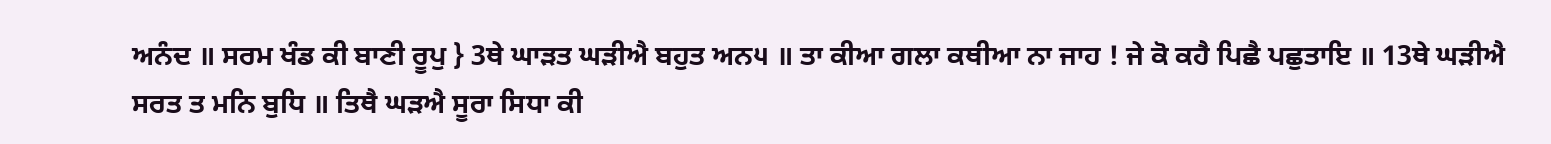ਅਨੰਦ ॥ ਸਰਮ ਖੰਡ ਕੀ ਬਾਣੀ ਰੂਪੁ } 3ਥੇ ਘਾੜਤ ਘੜੀਐ ਬਹੁਤ ਅਨ੫ ॥ ਤਾ ਕੀਆ ਗਲਾ ਕਥੀਆ ਨਾ ਜਾਹ ! ਜੇ ਕੋ ਕਹੈ ਪਿਛੈ ਪਛੁਤਾਇ ॥ 13ਥੇ ਘੜੀਐ ਸਰਤ ਤ ਮਨਿ ਬੁਧਿ ॥ ਤਿਥੈ ਘੜਐ ਸੂਰਾ ਸਿਧਾ ਕੀ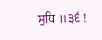ਸੁਧਿ ॥੩੬ !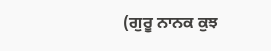(ਗੁਰੂ ਨਾਨਕ ਕੁਝ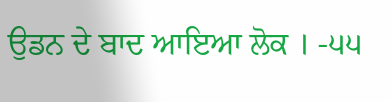ਉਡਨ ਦੇ ਬਾਦ ਆਇਆ ਲੋਕ । -੫੫